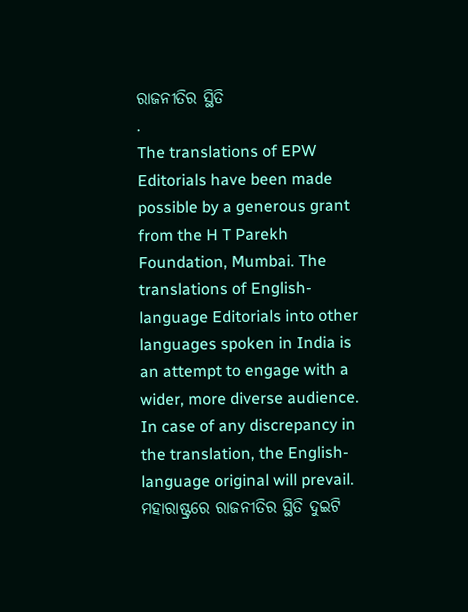ରାଜନୀତିର ସ୍ଥିତି
.
The translations of EPW Editorials have been made possible by a generous grant from the H T Parekh Foundation, Mumbai. The translations of English-language Editorials into other languages spoken in India is an attempt to engage with a wider, more diverse audience. In case of any discrepancy in the translation, the English-language original will prevail.
ମହାରାଷ୍ଟ୍ରରେ ରାଜନୀତିର ସ୍ଥିତି ଦୁଇଟି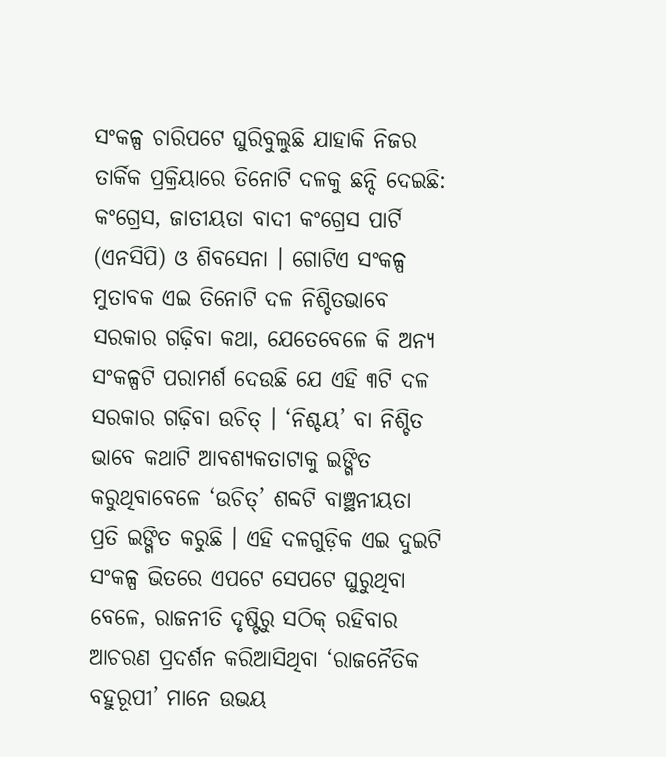ସଂକଳ୍ପ ଚାରିପଟେ ଘୁରିବୁଲୁଛି ଯାହାକି ନିଜର ତାର୍କିକ ପ୍ରକ୍ରିୟାରେ ତିନୋଟି ଦଳକୁ ଛନ୍ଦି ଦେଇଛି: କଂଗ୍ରେସ, ଜାତୀୟତା ବାଦୀ କଂଗ୍ରେସ ପାର୍ଟି (ଏନସିପି) ଓ ଶିବସେନା । ଗୋଟିଏ ସଂକଳ୍ପ ମୁତାବକ ଏଇ ତିନୋଟି ଦଳ ନିଶ୍ଚିତଭାବେ ସରକାର ଗଢ଼ିବା କଥା, ଯେତେବେଳେ କି ଅନ୍ୟ ସଂକଳ୍ପଟି ପରାମର୍ଶ ଦେଉଛି ଯେ ଏହି ୩ଟି ଦଳ ସରକାର ଗଢ଼ିବା ଉଚିତ୍ । ‘ନିଶ୍ଚୟ’ ବା ନିଶ୍ଚିତ ଭାବେ କଥାଟି ଆବଶ୍ୟକତାଟାକୁ ଇଙ୍ଗିତ କରୁଥିବାବେଳେ ‘ଉଚିତ୍’ ଶବ୍ଦଟି ବାଞ୍ଛନୀୟତା ପ୍ରତି ଇଙ୍ଗିତ କରୁଛି । ଏହି ଦଳଗୁଡ଼ିକ ଏଇ ଦୁଇଟି ସଂକଳ୍ପ ଭିତରେ ଏପଟେ ସେପଟେ ଘୁରୁଥିବା ବେଳେ, ରାଜନୀତି ଦୃଷ୍ଟିରୁ ସଠିକ୍ ରହିବାର ଆଚରଣ ପ୍ରଦର୍ଶନ କରିଆସିଥିବା ‘ରାଜନୈତିକ ବହୁରୂପୀ’ ମାନେ ଉଭୟ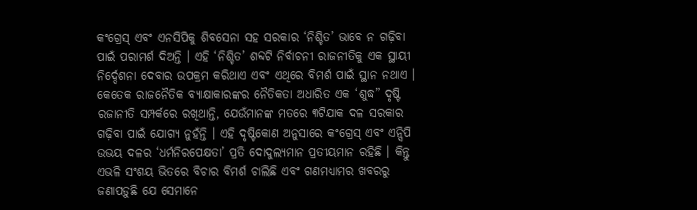କଂଗ୍ରେସ୍ ଏବଂ ଏନସିପିକୁ ଶିବସେନା ସହ ସରକାର ‘ନିଶ୍ଚିତ’ ଭାବେ ନ ଗଢ଼ିବା ପାଇଁ ପରାମର୍ଶ ଦିଅନ୍ତି । ଏହି ‘ନିଶ୍ଚିତ’ ଶବ୍ଦଟି ନିର୍ବାଚନୀ ରାଜନୀତିକୁ ଏକ ସ୍ଥାୟୀ ନିର୍ଦ୍ଦେଶନା ଦେବାର ଉପକ୍ରମ କରିଥାଏ ଏବଂ ଏଥିରେ ବିମର୍ଶ ପାଇଁ ସ୍ଥାନ ନଥାଏ । କେତେକ ରାଜନୈତିକ ବ୍ୟାକ୍ଷାକାରଙ୍କର ନୈତିକତା ଅଧାରିତ ଏକ ‘ଶୁଦ୍ଧ” ଦୃଷ୍ଟି ରଜାନୀତି ସମ୍ପର୍କରେ ରଖିଥାନ୍ତି, ଯେଉଁମାନଙ୍କ ମତରେ ୩ଟିଯାକ ଦଳ ସରକାର ଗଢ଼ିବା ପାଇଁ ଯୋଗ୍ୟ ନୁହଁନ୍ତି । ଏହି ଦୃଷ୍ଟିକୋଣ ଅନୁସାରେ କଂଗ୍ରେସ୍ ଏବଂ ଏନ୍ସିପି ଉଭୟ ଦଳର ‘ଧର୍ମନିରପେକ୍ଷତା’ ପ୍ରତି ଦୋଦୁଲ୍ୟମାନ ପ୍ରତୀୟମାନ ରହିଛି । କିନ୍ତୁ ଏଭଳି ସଂଶୟ ଭିତରେ ବିଚାର ବିମର୍ଶ ଚାଲିଛି ଏବଂ ଗଣମଧ୍ୟାମର ଖବରରୁ ଜଣାପଡ଼ୁଛି ଯେ ସେମାନେ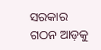ସରକାର ଗଠନ ଆଡ଼କୁ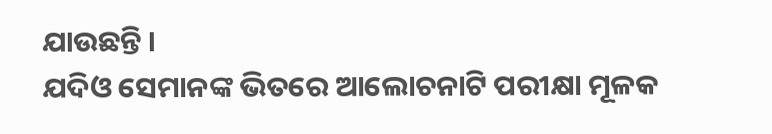ଯାଉଛନ୍ତି ।
ଯଦିଓ ସେମାନଙ୍କ ଭିତରେ ଆଲୋଚନାଟି ପରୀକ୍ଷା ମୂଳକ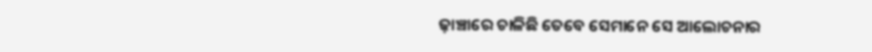ଢ଼ାଞ୍ଚାରେ ଚାଳିଛି ତେବେ ସେମାନେ ସେ ଆଲୋଚନାର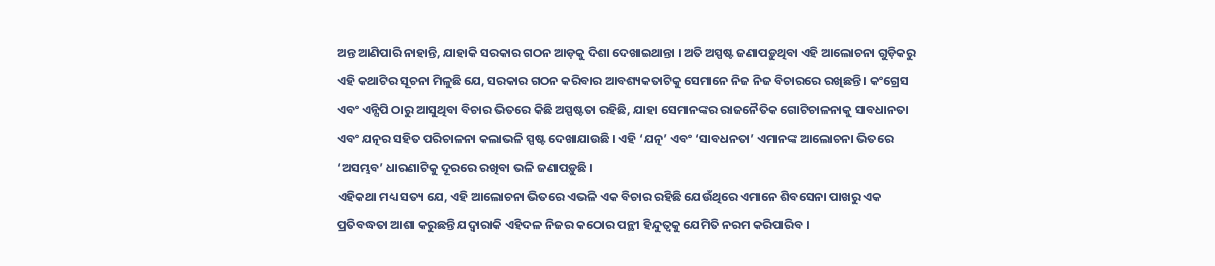ଅନ୍ତ ଆଣିପାରି ନାହାନ୍ତି, ଯାହାକି ସରକାର ଗଠନ ଆଡ଼କୁ ଦିଶା ଦେଖାଇଥାନ୍ତା । ଅତି ଅସ୍ପଷ୍ଟ ଜଣାପଡ଼ୁଥିବା ଏହି ଆଲୋଚନା ଗୁଡ଼ିକରୁ ଏହି କଥାଟିର ସୂଚନା ମିଳୁଛି ଯେ, ସରକାର ଗଠନ କରିବାର ଆବଶ୍ୟକତାଟିକୁ ସେମାନେ ନିଜ ନିଜ ବିଚାରରେ ରଖିଛନ୍ତି । କଂଗ୍ରେସ ଏବଂ ଏନ୍ସିପି ଠାରୁ ଆସୁଥିବା ବିଚାର ଭିତରେ କିଛି ଅସ୍ପଷ୍ଟତା ରହିଛି, ଯାହା ସେମାନଙ୍କର ରାଜନୈତିକ ଗୋଟିଚାଳନାକୁ ସାବଧାନତା ଏବଂ ଯତ୍ନର ସହିତ ପରିଚାଳନା କଲାଭଳି ସ୍ପଷ୍ଟ ଦେଖାଯାଉଛି । ଏହି ‘ଯତ୍ନ’ ଏବଂ ‘ସାବଧନତା’ ଏମାନଙ୍କ ଆଲୋଚନା ଭିତରେ ‘ଅସମ୍ଭବ’ ଧାରଣାଟିକୁ ଦୂରରେ ରଖିବା ଭଳି ଜଣାପଡ଼ୁଛି ।
ଏହିକଥା ମଧ୍ୟ ସତ୍ୟ ଯେ, ଏହି ଆଲୋଚନା ଭିତରେ ଏଭଳି ଏକ ବିଚାର ରହିଛି ଯେଉଁଥିରେ ଏମାନେ ଶିବସେନା ପାଖରୁ ଏକ ପ୍ରତିବଦ୍ଧତା ଆଶା କରୁଛନ୍ତି ଯଦ୍ୱାରାକି ଏହିଦଳ ନିଜର କଠୋର ପନ୍ଥୀ ହିନ୍ଦୁତ୍ୱକୁ ଯେମିତି ନରମ କରିପାରିବ ।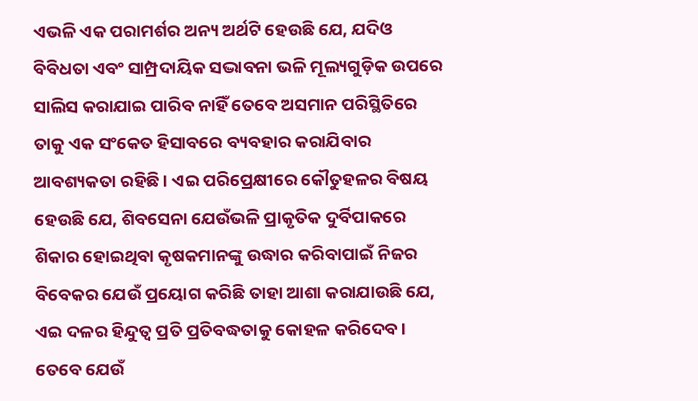ଏଭଳି ଏକ ପରାମର୍ଶର ଅନ୍ୟ ଅର୍ଥଟି ହେଉଛି ଯେ, ଯଦିଓ ବିବିଧତା ଏବଂ ସାମ୍ପ୍ରଦାୟିକ ସଦ୍ଭାବନା ଭଳି ମୂଲ୍ୟଗୁଡ଼ିକ ଉପରେ ସାଲିସ କରାଯାଇ ପାରିବ ନାହିଁ ତେବେ ଅସମାନ ପରିସ୍ଥିତିରେ ତାକୁ ଏକ ସଂକେତ ହିସାବରେ ବ୍ୟବହାର କରାଯିବାର ଆବଶ୍ୟକତା ରହିଛି । ଏଇ ପରିପ୍ରେକ୍ଷୀରେ କୌତୁହଳର ବିଷୟ ହେଉଛି ଯେ, ଶିବସେନା ଯେଉଁଭଳି ପ୍ରାକୃତିକ ଦୁର୍ବିପାକରେ ଶିକାର ହୋଇଥିବା କୃଷକମାନଙ୍କୁ ଉଦ୍ଧାର କରିବାପାଇଁ ନିଜର ବିବେକର ଯେଉଁ ପ୍ରୟୋଗ କରିଛି ତାହା ଆଶା କରାଯାଉଛି ଯେ, ଏଇ ଦଳର ହିନ୍ଦୁତ୍ୱ ପ୍ରତି ପ୍ରତିବଦ୍ଧତାକୁ କୋହଳ କରିଦେବ । ତେବେ ଯେଉଁ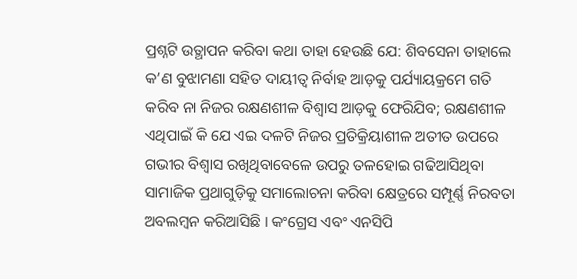ପ୍ରଶ୍ନଟି ଉତ୍ଥାପନ କରିବା କଥା ତାହା ହେଉଛି ଯେ: ଶିବସେନା ତାହାଲେ କ’ଣ ବୁଝାମଣା ସହିତ ଦାୟୀତ୍ୱ ନିର୍ବାହ ଆଡ଼କୁ ପର୍ଯ୍ୟାୟକ୍ରମେ ଗତି କରିବ ନା ନିଜର ରକ୍ଷଣଶୀଳ ବିଶ୍ୱାସ ଆଡ଼କୁ ଫେରିଯିବ; ରକ୍ଷଣଶୀଳ ଏଥିପାଇଁ କି ଯେ ଏଇ ଦଳଟି ନିଜର ପ୍ରତିକ୍ରିୟାଶୀଳ ଅତୀତ ଉପରେ ଗଭୀର ବିଶ୍ୱାସ ରଖିଥିବାବେଳେ ଉପରୁ ତଳହୋଇ ଗଢିଆସିଥିବା ସାମାଜିକ ପ୍ରଥାଗୁଡ଼ିକୁ ସମାଲୋଚନା କରିବା କ୍ଷେତ୍ରରେ ସମ୍ପୂର୍ଣ୍ଣ ନିରବତା ଅବଲମ୍ବନ କରିଆସିଛି । କଂଗ୍ରେସ ଏବଂ ଏନସିପି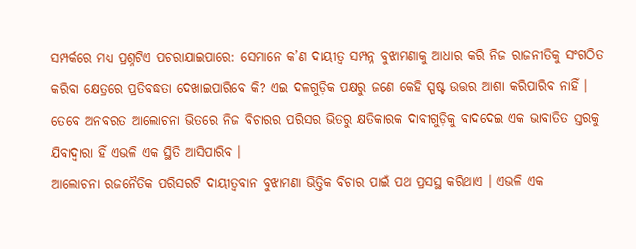ସମ୍ପର୍କରେ ମଧ୍ୟ ପ୍ରଶ୍ନଟିଏ ପଚରାଯାଇପାରେ: ସେମାନେ କ’ଣ ଦାୟୀତ୍ୱ ସମ୍ପନ୍ନ ବୁଝାମଣାକୁ ଆଧାର କରି ନିଜ ରାଜନୀତିକୁ ସଂଗଠିତ କରିବା କ୍ଷେତ୍ରରେ ପ୍ରତିବଦ୍ଧତା ଦେଖାଇପାରିବେ କି? ଏଇ ଦଳଗୁଡ଼ିକ ପକ୍ଷରୁ ଜଣେ କେହି ସ୍ପଷ୍ଟ ଉତ୍ତର ଆଶା କରିପାରିବ ନାହିଁ । ତେବେ ଅନବରତ ଆଲୋଚନା ଭିତରେ ନିଜ ବିଚାରର ପରିସର ଭିତରୁ କ୍ଷତିକାରକ ଦାବୀଗୁଡ଼ିକୁ ବାଦଦେଇ ଏକ ଭାବାତିତ ସ୍ତରକୁ ଯିବାଦ୍ୱାରା ହିଁ ଏଭଳି ଏକ ସ୍ଥିତି ଆସିପାରିବ ।
ଆଲୋଚନା ରଜନୈତିକ ପରିସରଟି ଦାୟୀତ୍ୱବାନ ବୁଝାମଣା ଭିତ୍ତିକ ବିଚାର ପାଇଁ ପଥ ପ୍ରସସ୍ଥ କରିଥାଏ । ଏଭଳି ଏକ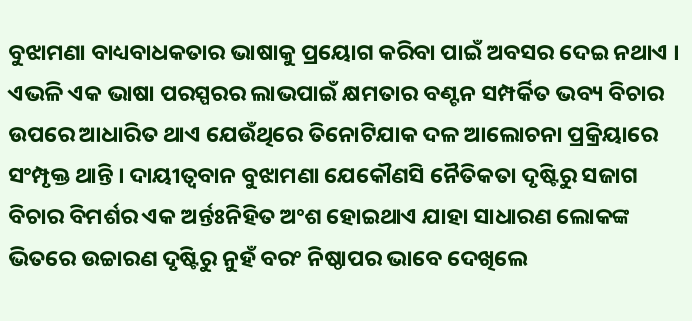ବୁଝାମଣା ବାଧ୍ୟବାଧକତାର ଭାଷାକୁ ପ୍ରୟୋଗ କରିବା ପାଇଁ ଅବସର ଦେଇ ନଥାଏ । ଏଭଳି ଏକ ଭାଷା ପରସ୍ପରର ଲାଭପାଇଁ କ୍ଷମତାର ବଣ୍ଟନ ସମ୍ପର୍କିତ ଭବ୍ୟ ବିଚାର ଉପରେ ଆଧାରିତ ଥାଏ ଯେଉଁଥିରେ ତିନୋଟିଯାକ ଦଳ ଆଲୋଚନା ପ୍ରକ୍ରିୟାରେ ସଂମ୍ପୃକ୍ତ ଥାନ୍ତି । ଦାୟୀତ୍ୱବାନ ବୁଝାମଣା ଯେକୌଣସି ନୈତିକତା ଦୃଷ୍ଟିରୁ ସଜାଗ ବିଚାର ବିମର୍ଶର ଏକ ଅର୍ନ୍ତଃନିହିତ ଅଂଶ ହୋଇଥାଏ ଯାହା ସାଧାରଣ ଲୋକଙ୍କ ଭିତରେ ଉଚ୍ଚାରଣ ଦୃଷ୍ଟିରୁ ନୁହଁ ବରଂ ନିଷ୍ଠାପର ଭାବେ ଦେଖିଲେ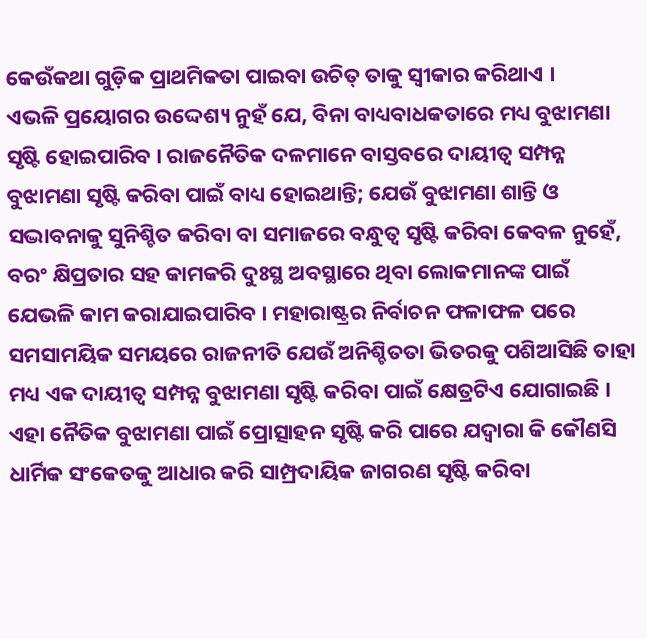କେଉଁକଥା ଗୁଡ଼ିକ ପ୍ରାଥମିକତା ପାଇବା ଉଚିତ୍ ତାକୁ ସ୍ୱୀକାର କରିଥାଏ ।
ଏଭଳି ପ୍ରୟୋଗର ଉଦ୍ଦେଶ୍ୟ ନୁହଁ ଯେ, ବିନା ବାଧ୍ୟବାଧକତାରେ ମଧ୍ୟ ବୁଝାମଣା ସୃଷ୍ଟି ହୋଇପାରିବ । ରାଜନୈତିକ ଦଳମାନେ ବାସ୍ତବରେ ଦାୟୀତ୍ୱ ସମ୍ପନ୍ନ ବୁଝାମଣା ସୃଷ୍ଟି କରିବା ପାଇଁ ବାଧ୍ୟ ହୋଇଥାନ୍ତି; ଯେଉଁ ବୁଝାମଣା ଶାନ୍ତି ଓ ସଦ୍ଭାବନାକୁ ସୁନିଶ୍ଚିତ କରିବା ବା ସମାଜରେ ବନ୍ଧୁତ୍ୱ ସୃଷ୍ଟି କରିବା କେବଳ ନୁହେଁ, ବରଂ କ୍ଷିପ୍ରତାର ସହ କାମକରି ଦୁଃସ୍ଥ ଅବସ୍ଥାରେ ଥିବା ଲୋକମାନଙ୍କ ପାଇଁ ଯେଭଳି କାମ କରାଯାଇପାରିବ । ମହାରାଷ୍ଟ୍ରର ନିର୍ବାଚନ ଫଳାଫଳ ପରେ ସମସାମୟିକ ସମୟରେ ରାଜନୀତି ଯେଉଁ ଅନିଶ୍ଚିତତା ଭିତରକୁ ପଶିଆସିଛି ତାହା ମଧ୍ୟ ଏକ ଦାୟୀତ୍ୱ ସମ୍ପନ୍ନ ବୁଝାମଣା ସୃଷ୍ଟି କରିବା ପାଇଁ କ୍ଷେତ୍ରଟିଏ ଯୋଗାଇଛି । ଏହା ନୈତିକ ବୁଝାମଣା ପାଇଁ ପ୍ରୋତ୍ସାହନ ସୃଷ୍ଟି କରି ପାରେ ଯଦ୍ୱାରା କି କୌଣସି ଧାର୍ମିକ ସଂକେତକୁ ଆଧାର କରି ସାମ୍ପ୍ରଦାୟିକ ଜାଗରଣ ସୃଷ୍ଟି କରିବା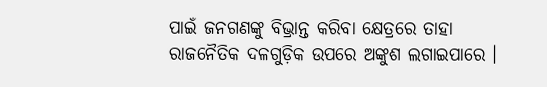ପାଇଁ ଜନଗଣଙ୍କୁ ବିଭ୍ରାନ୍ତ କରିବା କ୍ଷେତ୍ରରେ ତାହା ରାଜନୈତିକ ଦଳଗୁଡ଼ିକ ଉପରେ ଅଙ୍କୁଶ ଲଗାଇପାରେ ।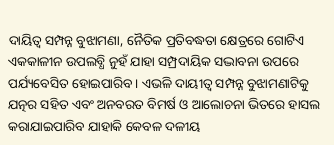ଦାୟିତ୍ୱ ସମ୍ପନ୍ନ ବୁଝାମଣା, ନୈତିକ ପ୍ରତିବଦ୍ଧତା କ୍ଷେତ୍ରରେ ଗୋଟିଏ ଏକକାଳୀନ ଉପଲବ୍ଧି ନୁହଁ ଯାହା ସମ୍ପ୍ରଦାୟିକ ସଦ୍ଭାବନା ଉପରେ ପର୍ଯ୍ୟବେସିତ ହୋଇପାରିବ । ଏଭଳି ଦାୟୀତ୍ୱ ସମ୍ପନ୍ନ ବୁଝାମଣାଟିକୁ ଯତ୍ନର ସହିତ ଏବଂ ଅନବରତ ବିମର୍ଷ ଓ ଆଲୋଚନା ଭିତରେ ହାସଲ କରାଯାଇପାରିବ ଯାହାକି କେବଳ ଦଳୀୟ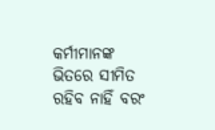କର୍ମୀମାନଙ୍କ ଭିତରେ ସୀମିତ ରହିବ ନାହିଁ ବରଂ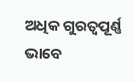ଅଧିକ ଗୁରତ୍ୱପୂର୍ଣ୍ଣ ଭାବେ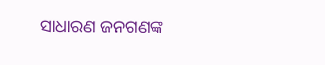ସାଧାରଣ ଜନଗଣଙ୍କ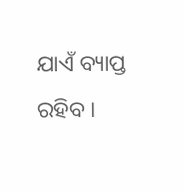ଯାଏଁ ବ୍ୟାପ୍ତ ରହିବ ।